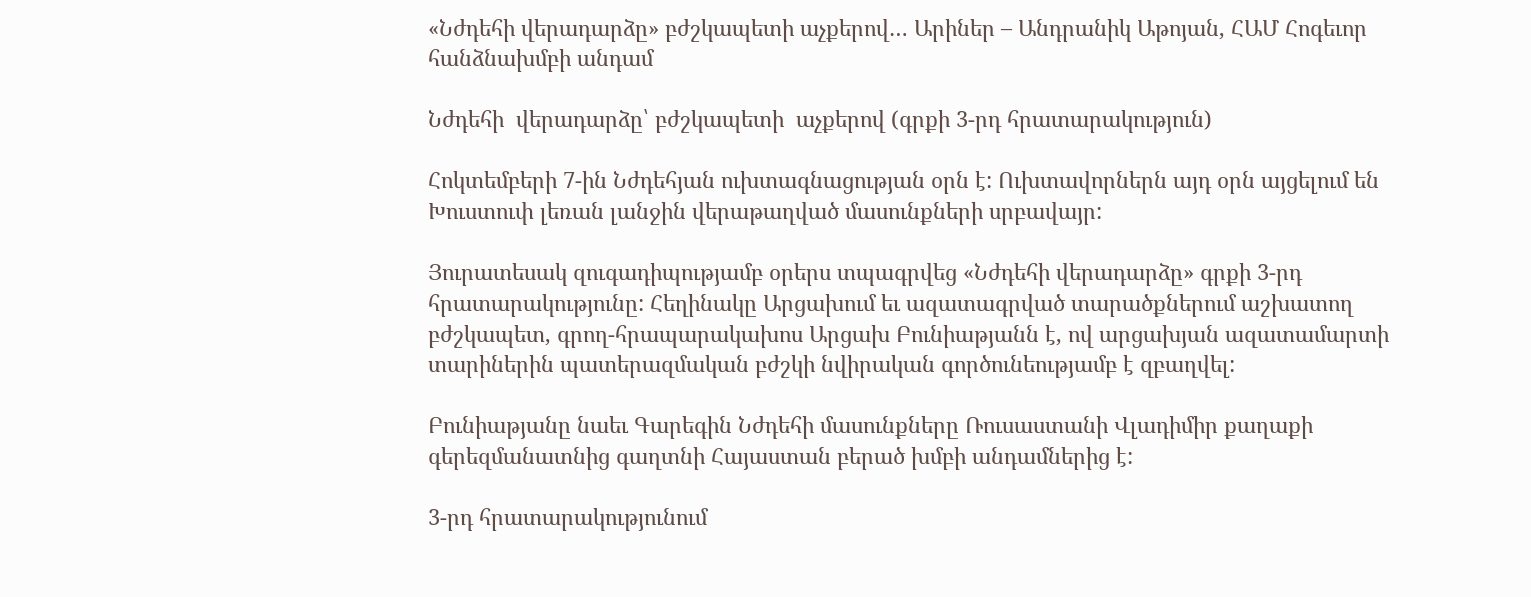«Նժդեհի վերադարձը» բժշկապետի աչքերով… Արիներ – Անդրանիկ Աթոյան, ՀԱՄ Հոգեւոր հանձնախմբի անդամ

Նժդեհի  վերադարձը՝ բժշկապետի  աչքերով (գրքի 3-րդ հրատարակություն)

Հոկտեմբերի 7-ին Նժդեհյան ուխտագնացության օրն է: Ուխտավորներն այդ օրն այցելում են Խուստուփ լեռան լանջին վերաթաղված մասունքների սրբավայր:

Յուրատեսակ զուգադիպությամբ օրերս տպագրվեց «Նժդեհի վերադարձը» գրքի 3-րդ հրատարակությունը: Հեղինակը Արցախում եւ ազատագրված տարածքներում աշխատող բժշկապետ, գրող-հրապարակախոս Արցախ Բունիաթյանն է, ով արցախյան ազատամարտի տարիներին պատերազմական բժշկի նվիրական գործունեությամբ է զբաղվել:

Բունիաթյանը նաեւ Գարեգին Նժդեհի մասունքները Ռուսաստանի Վլադիմիր քաղաքի գերեզմանատնից գաղտնի Հայաստան բերած խմբի անդամներից է:

3-րդ հրատարակությունում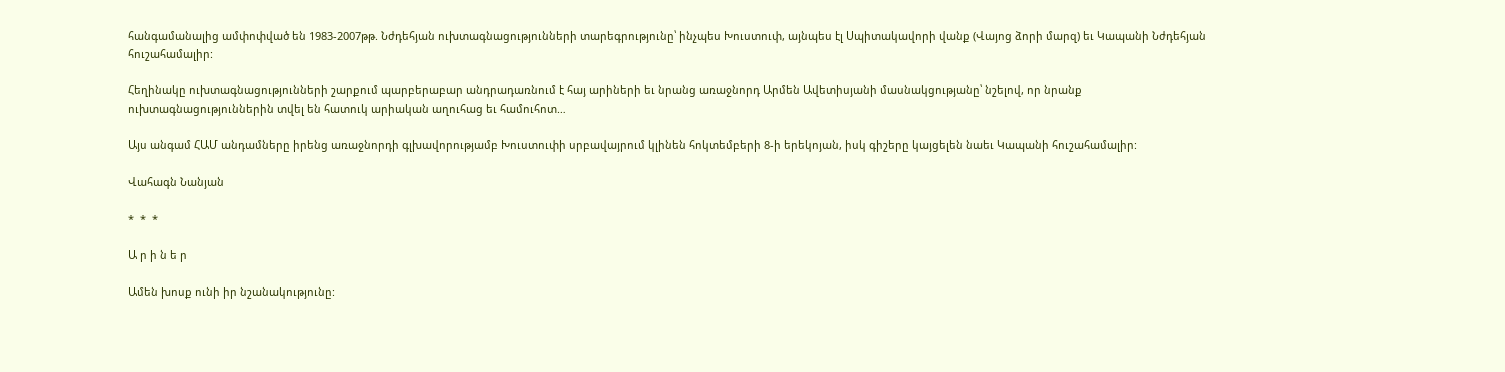հանգամանալից ամփոփված են 1983-2007թթ. Նժդեհյան ուխտագնացությունների տարեգրությունը՝ ինչպես Խուստուփ, այնպես էլ Սպիտակավորի վանք (Վայոց ձորի մարզ) եւ Կապանի Նժդեհյան հուշահամալիր:

Հեղինակը ուխտագնացությունների շարքում պարբերաբար անդրադառնում է հայ արիների եւ նրանց առաջնորդ Արմեն Ավետիսյանի մասնակցությանը՝ նշելով, որ նրանք ուխտագնացություններին տվել են հատուկ արիական աղուհաց եւ համուհոտ…

Այս անգամ ՀԱՄ անդամները իրենց առաջնորդի գլխավորությամբ Խուստուփի սրբավայրում կլինեն հոկտեմբերի 8-ի երեկոյան, իսկ գիշերը կայցելեն նաեւ Կապանի հուշահամալիր:

Վահագն Նանյան

*  *  *

Ա ր ի ն ե ր

Ամեն խոսք ունի իր նշանակությունը: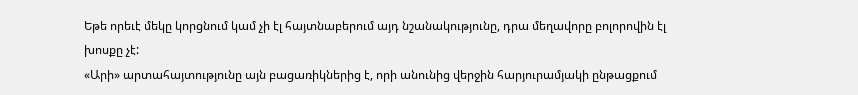Եթե որեւէ մեկը կորցնում կամ չի էլ հայտնաբերում այդ նշանակությունը, դրա մեղավորը բոլորովին էլ խոսքը չէ:
«Արի» արտահայտությունը այն բացառիկներից է, որի անունից վերջին հարյուրամյակի ընթացքում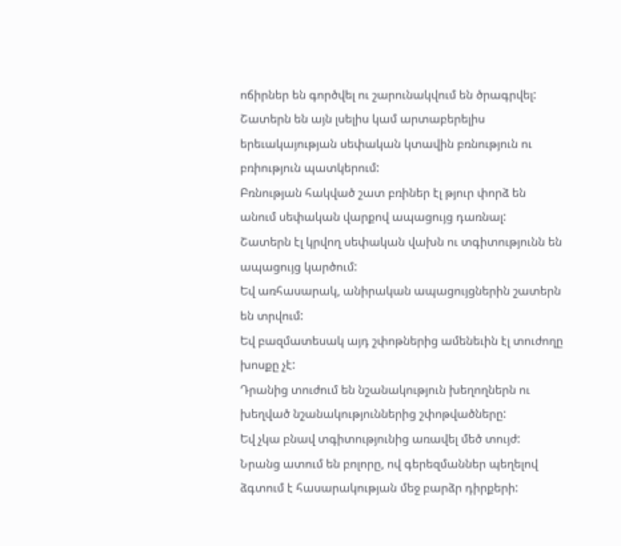ոճիրներ են գործվել ու շարունակվում են ծրագրվել:
Շատերն են այն լսելիս կամ արտաբերելիս երեւակայության սեփական կտավին բռնություն ու բռիություն պատկերում:
Բռնության հակված շատ բռիներ էլ թյուր փորձ են անում սեփական վարքով ապացույց դառնալ:
Շատերն էլ կրվող սեփական վախն ու տգիտությունն են ապացույց կարծում:
Եվ առհասարակ, անիրական ապացույցներին շատերն են տրվում:
Եվ բազմատեսակ այդ շփոթներից ամենեւին էլ տուժողը խոսքը չէ:
Դրանից տուժում են նշանակություն խեղողներն ու խեղված նշանակություններից շփոթվածները:
Եվ չկա բնավ տգիտությունից առավել մեծ տույժ:
Նրանց ատում են բոլորը, ով գերեզմաններ պեղելով ձգտում է հասարակության մեջ բարձր դիրքերի: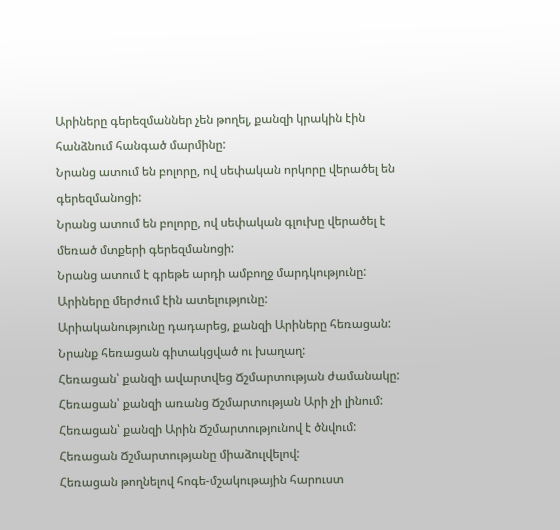Արիները գերեզմաններ չեն թողել, քանզի կրակին էին հանձնում հանգած մարմինը:
Նրանց ատում են բոլորը, ով սեփական որկորը վերածել են գերեզմանոցի:
Նրանց ատում են բոլորը, ով սեփական գլուխը վերածել է մեռած մտքերի գերեզմանոցի:
Նրանց ատում է գրեթե արդի ամբողջ մարդկությունը:
Արիները մերժում էին ատելությունը:
Արիականությունը դադարեց, քանզի Արիները հեռացան:
Նրանք հեռացան գիտակցված ու խաղաղ:
Հեռացան՝ քանզի ավարտվեց Ճշմարտության ժամանակը:
Հեռացան՝ քանզի առանց Ճշմարտության Արի չի լինում:
Հեռացան՝ քանզի Արին Ճշմարտությունով է ծնվում:
Հեռացան Ճշմարտությանը միաձուլվելով:
Հեռացան թողնելով հոգե-մշակութային հարուստ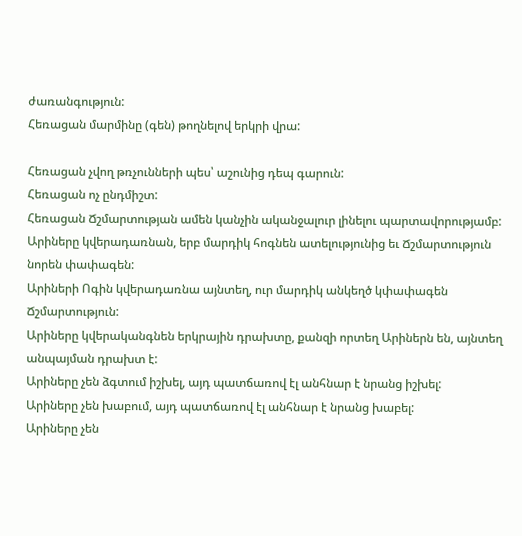ժառանգություն:
Հեռացան մարմինը (գեն) թողնելով երկրի վրա:

Հեռացան չվող թռչունների պես՝ աշունից դեպ գարուն:
Հեռացան ոչ ընդմիշտ:
Հեռացան Ճշմարտության ամեն կանչին ականջալուր լինելու պարտավորությամբ:
Արիները կվերադառնան, երբ մարդիկ հոգնեն ատելությունից եւ Ճշմարտություն նորեն փափագեն:
Արիների Ոգին կվերադառնա այնտեղ, ուր մարդիկ անկեղծ կփափագեն Ճշմարտություն:
Արիները կվերականգնեն երկրային դրախտը, քանզի որտեղ Արիներն են, այնտեղ անպայման դրախտ է:
Արիները չեն ձգտում իշխել, այդ պատճառով էլ անհնար է նրանց իշխել:
Արիները չեն խաբում, այդ պատճառով էլ անհնար է նրանց խաբել:
Արիները չեն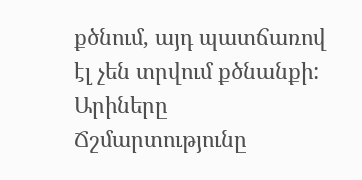քծնում, այդ պատճառով էլ չեն տրվում քծնանքի:
Արիները Ճշմարտությունը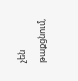չեն թաքցնում,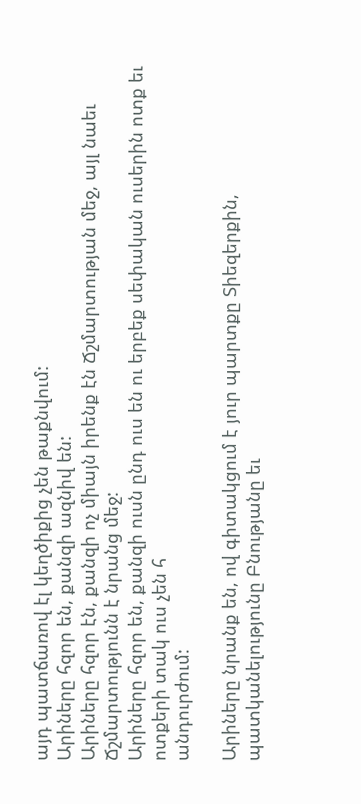այդ պատճառով էլ կեղծիքից չեն թաքնվում:
Արիները հզոր են, քանզի ազնիվ են:
Արիները հզոր էն, քանզի ոչ միայն իրենք էն Ճշմարտության մեջ, այլ նաեւ Ճշմարտությունն է նրանց մեջ:
Արիները հզոր են, քանզի ուսն ընդ ուս են ու երբեք սեփական ուսերին ոտք եւ ոտքերի տակ ուս չեն հ
անդուրժում:

Արիները նրանք են, ով գիտակցում է յուր պարտքը Տիեզերքին, պատկանելությունը Բնությանը եւ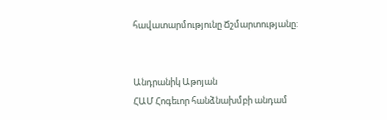հավատարմությունը Ճշմարտությանը:


Անդրանիկ Աթոյան
ՀԱՄ Հոգեւոր հանձնախմբի անդամ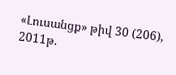«Լուսանցք» թիվ 30 (206), 2011թ.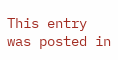This entry was posted in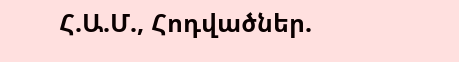Հ.Ա.Մ., Հոդվածներ.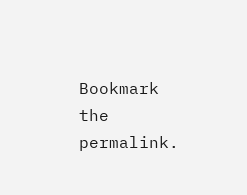Bookmark the permalink.